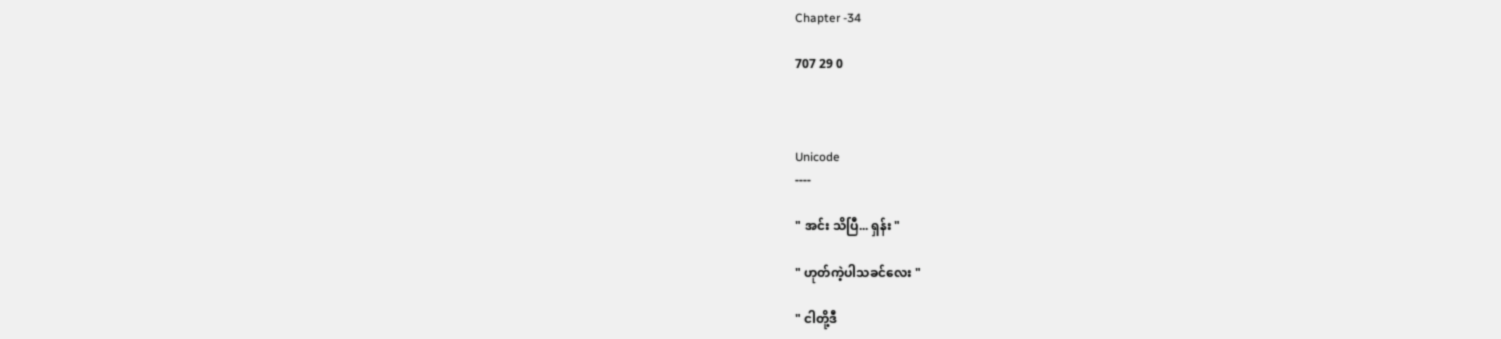Chapter -34

707 29 0



Unicode
----

" အင်း သိပြီ... ရှန်း "

" ဟုတ်ကဲ့ပါသခင်လေး "

" ငါတို့ဒီ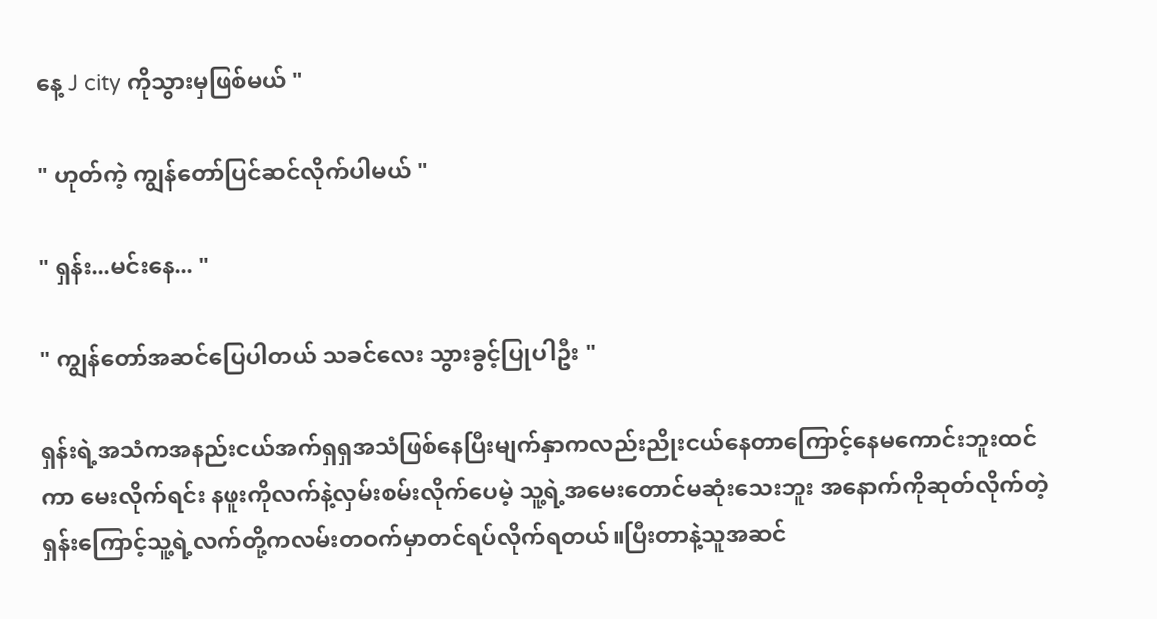နေ့ J city ကိုသွားမှဖြစ်မယ် "

" ဟုတ်ကဲ့ ကျွန်တော်ပြင်ဆင်လိုက်ပါမယ် "

" ရှန်း...မင်းနေ... "

" ကျွန်တော်အဆင်ပြေပါတယ် သခင်လေး သွားခွင့်ပြုပါဦး "

ရှန်းရဲ့အသံကအနည်းငယ်အက်ရှရှအသံဖြစ်နေပြီးမျက်နှာကလည်းညိုးငယ်နေတာကြောင့်နေမကောင်းဘူးထင်ကာ မေးလိုက်ရင်း နဖူးကိုလက်နဲ့လှမ်းစမ်းလိုက်ပေမဲ့ သူ့ရဲ့အမေးတောင်မဆုံးသေးဘူး အနောက်ကိုဆုတ်လိုက်တဲ့ရှန်းကြောင့်သူ့ရဲ့လက်တို့ကလမ်းတဝက်မှာတင်ရပ်လိုက်ရတယ်။ပြီးတာနဲ့သူအဆင်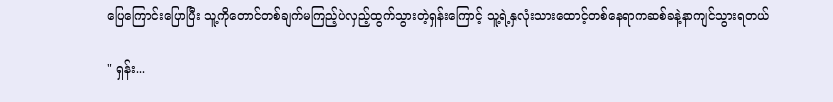ပြေကြောင်းပြောပြီး သူ့ကိုတောင်တစ်ချက်မကြည့်ပဲလှည့်ထွက်သွားတဲ့ရှန်းကြောင့် သူ့ရဲ့နှလုံးသားထောင့်တစ်နေရာကဆစ်ခနဲ့နာကျင်သွားရတယ်

" ရှန်း...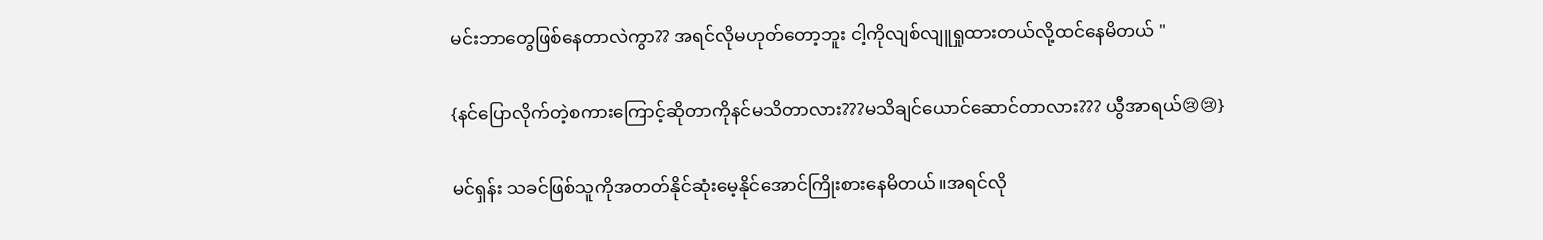မင်းဘာတွေဖြစ်နေတာလဲကွာ?? အရင်လိုမဟုတ်တော့ဘူး ငါ့ကိုလျစ်လျူရှုထားတယ်လို့ထင်နေမိတယ် "

{နင်ပြောလိုက်တဲ့စကားကြောင့်ဆိုတာကိုနင်မသိတာလား???မသိချင်ယောင်ဆောင်တာလား??? ယွီအာရယ်😢😢}

မင်ရှန်း သခင်ဖြစ်သူကိုအတတ်နိုင်ဆုံးမေ့နိုင်အောင်ကြိုးစားနေမိတယ်။အရင်လို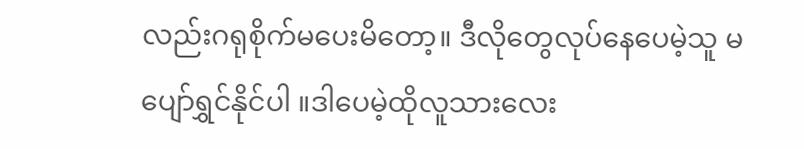လည်းဂရုစိုက်မပေးမိတော့။ ဒီလိုတွေလုပ်နေပေမဲ့သူ မပျော်ရွှင်နိုင်ပါ ။ဒါပေမဲ့ထိုလူသားလေး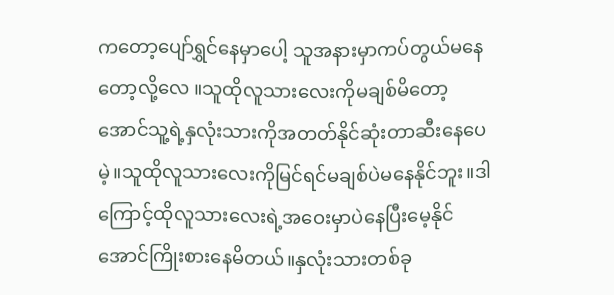ကတော့ပျော်ရွှင်နေမှာပေါ့ သူအနားမှာကပ်တွယ်မနေတော့လို့လေ ။သူထိုလူသားလေးကိုမချစ်မိတော့အောင်သူ့ရဲ့နှလုံးသားကိုအတတ်နိုင်ဆုံးတာဆီးနေပေမဲ့။သူထိုလူသားလေးကိုမြင်ရင်မချစ်ပဲမနေနိုင်ဘူး။ဒါကြောင့်ထိုလူသားလေးရဲ့အဝေးမှာပဲနေပြီးမေ့နိုင်အောင်ကြိုးစားနေမိတယ်။နှလုံးသားတစ်ခု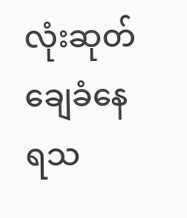လုံးဆုတ်ချေခံနေရသ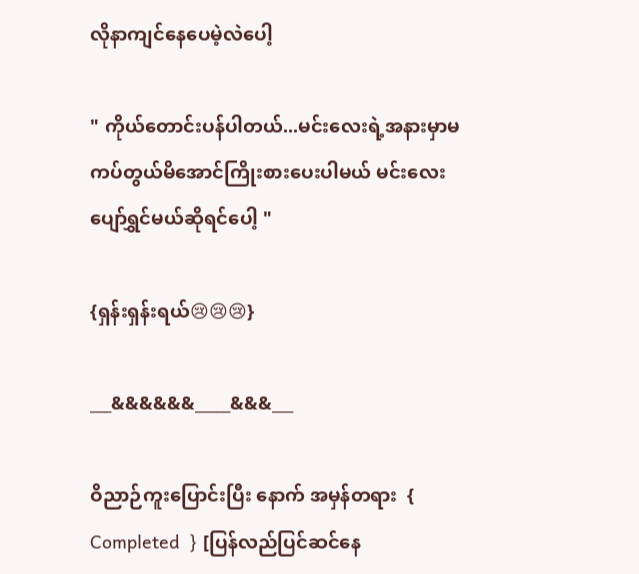လိုနာကျင်နေပေမဲ့လဲပေါ့

" ကိုယ်တောင်းပန်ပါတယ်...မင်းလေးရဲ့အနားမှာမကပ်တွယ်မိအောင်ကြိုးစားပေးပါမယ် မင်းလေးပျော်ရွှင်မယ်ဆိုရင်ပေါ့ "

{ရှန်းရှန်းရယ်😢😢😢}

___&&&&&&_____&&&___

ဝိညာဉ်ကူးပြောင်းပြီး နောက် အမှန်တရား  { Completed  } [ပြန်လည်ပြင်ဆင်နေ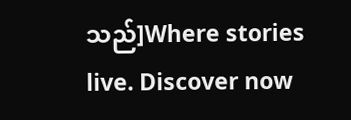သည်]Where stories live. Discover now